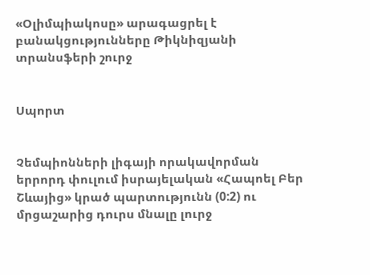«Օլիմպիակոսը» արագացրել է բանակցությունները Թիկնիզյանի տրանսֆերի շուրջ


Սպորտ


Չեմպիոնների լիգայի որակավորման երրորդ փուլում իսրայելական «Հապոել Բեր Շևայից» կրած պարտությունն (0:2) ու մրցաշարից դուրս մնալը լուրջ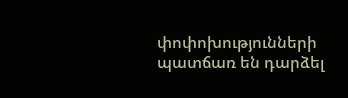փոփոխությունների պատճառ են դարձել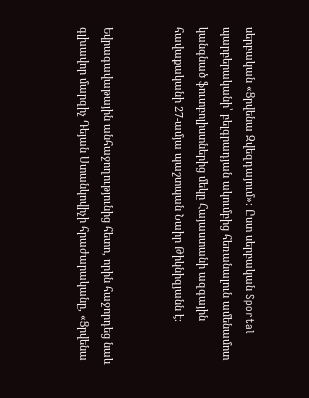սերբական «Ցրվենա Զվեզդայում»։ Ըստ սերբական Sportal պարբերականի՝ բելգրադյան ակումբից հեռանալուն ամենամոտ կանգնած ֆուտբոլիստներից մեկը Հայաստանի ազգային հավաքականի 27-ամյա պաշտպան Նաիր Թիկնիզյանն է։


Եվրագավաթային անհաջողությունից հետո, որին հաջորդեց նաև գլխավոր մարզիչ Դեյան Ստանկովիչի հրաժարականը, «Ցրվենա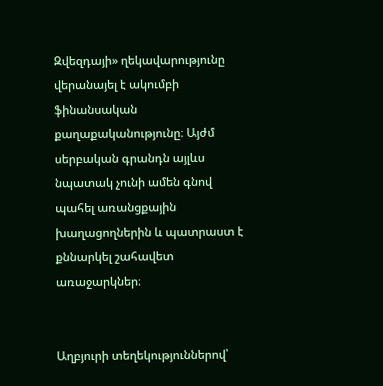Զվեզդայի» ղեկավարությունը վերանայել է ակումբի ֆինանսական քաղաքականությունը։ Այժմ սերբական գրանդն այլևս նպատակ չունի ամեն գնով պահել առանցքային խաղացողներին և պատրաստ է քննարկել շահավետ առաջարկներ։


Աղբյուրի տեղեկություններով՝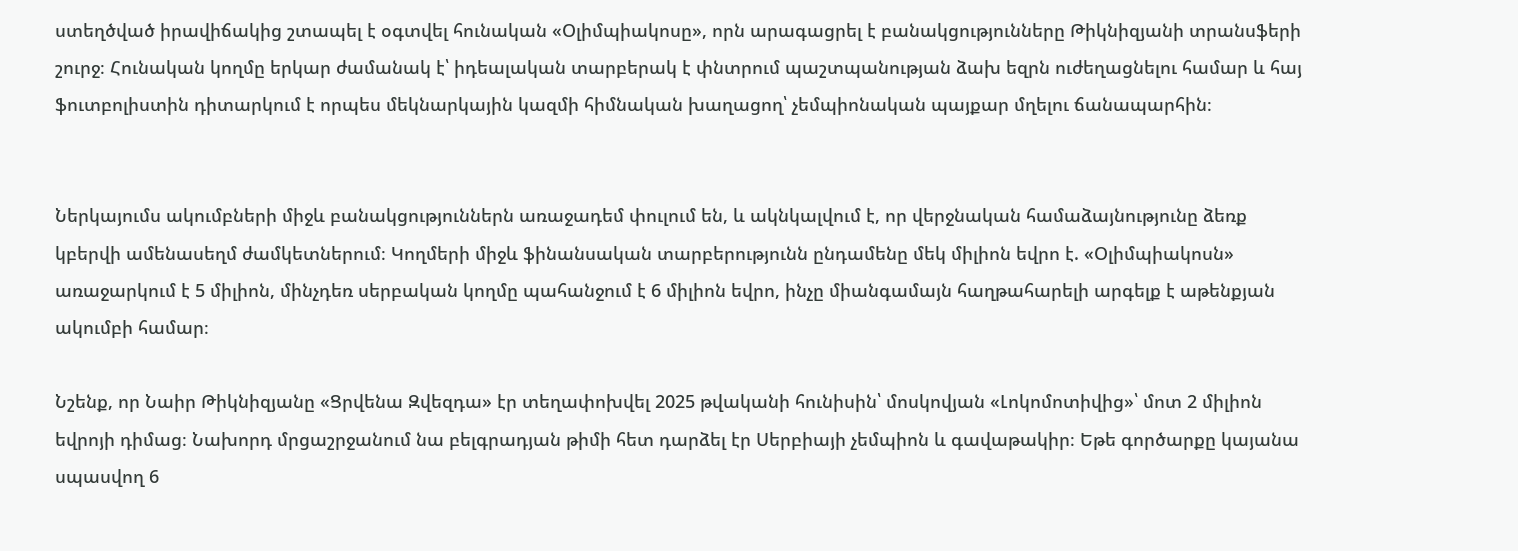ստեղծված իրավիճակից շտապել է օգտվել հունական «Օլիմպիակոսը», որն արագացրել է բանակցությունները Թիկնիզյանի տրանսֆերի շուրջ։ Հունական կողմը երկար ժամանակ է՝ իդեալական տարբերակ է փնտրում պաշտպանության ձախ եզրն ուժեղացնելու համար և հայ ֆուտբոլիստին դիտարկում է որպես մեկնարկային կազմի հիմնական խաղացող՝ չեմպիոնական պայքար մղելու ճանապարհին։


Ներկայումս ակումբների միջև բանակցություններն առաջադեմ փուլում են, և ակնկալվում է, որ վերջնական համաձայնությունը ձեռք կբերվի ամենասեղմ ժամկետներում։ Կողմերի միջև ֆինանսական տարբերությունն ընդամենը մեկ միլիոն եվրո է. «Օլիմպիակոսն» առաջարկում է 5 միլիոն, մինչդեռ սերբական կողմը պահանջում է 6 միլիոն եվրո, ինչը միանգամայն հաղթահարելի արգելք է աթենքյան ակումբի համար։

Նշենք, որ Նաիր Թիկնիզյանը «Ցրվենա Զվեզդա» էր տեղափոխվել 2025 թվականի հունիսին՝ մոսկովյան «Լոկոմոտիվից»՝ մոտ 2 միլիոն եվրոյի դիմաց։ Նախորդ մրցաշրջանում նա բելգրադյան թիմի հետ դարձել էր Սերբիայի չեմպիոն և գավաթակիր։ Եթե գործարքը կայանա սպասվող 6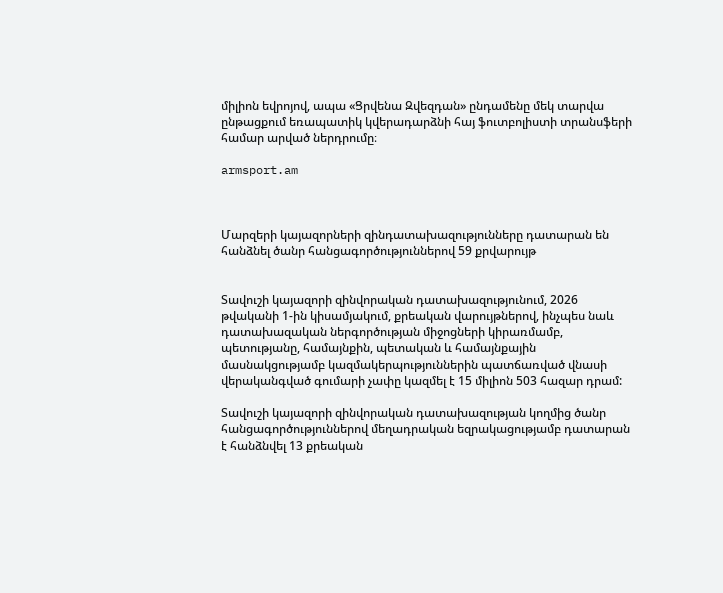միլիոն եվրոյով, ապա «Ցրվենա Զվեզդան» ընդամենը մեկ տարվա ընթացքում եռապատիկ կվերադարձնի հայ ֆուտբոլիստի տրանսֆերի համար արված ներդրումը։

armsport.am



Մարզերի կայազորների զինդատախազությունները դատարան են հանձնել ծանր հանցագործություններով 59 քրվարույթ


Տավուշի կայազորի զինվորական դատախազությունում, 2026 թվականի 1-ին կիսամյակում, քրեական վարույթներով, ինչպես նաև դատախազական ներգործության միջոցների կիրառմամբ, պետությանը, համայնքին, պետական և համայնքային մասնակցությամբ կազմակերպություններին պատճառված վնասի վերականգված գումարի չափը կազմել է 15 միլիոն 503 հազար դրամ:

Տավուշի կայազորի զինվորական դատախազության կողմից ծանր հանցագործություններով մեղադրական եզրակացությամբ դատարան է հանձնվել 13 քրեական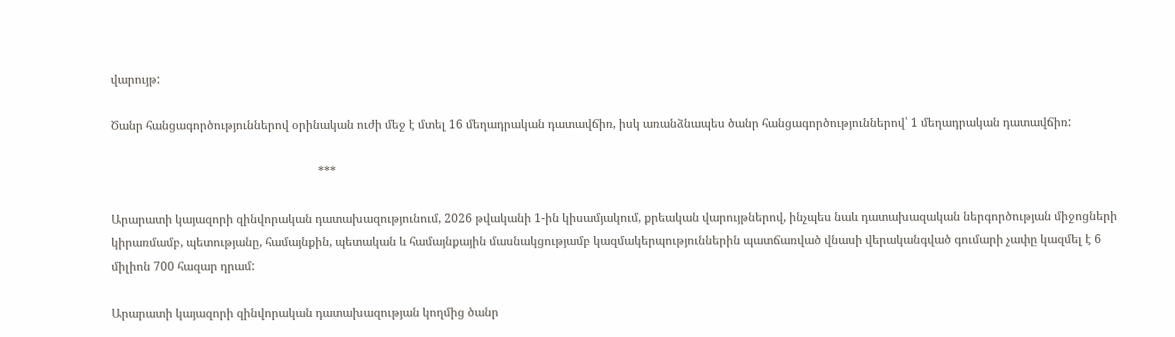վարույթ:

Ծանր հանցագործություններով օրինական ուժի մեջ է մտել 16 մեղադրական դատավճիռ, իսկ առանձնապես ծանր հանցագործություններով՝ 1 մեղադրական դատավճիռ:

                                                                     ***

Արարատի կայազորի զինվորական դատախազությունում, 2026 թվականի 1-ին կիսամյակում, քրեական վարույթներով, ինչպես նաև դատախազական ներգործության միջոցների կիրառմամբ, պետությանը, համայնքին, պետական և համայնքային մասնակցությամբ կազմակերպություններին պատճառված վնասի վերականգված գումարի չափը կազմել է 6 միլիոն 700 հազար դրամ:

Արարատի կայազորի զինվորական դատախազության կողմից ծանր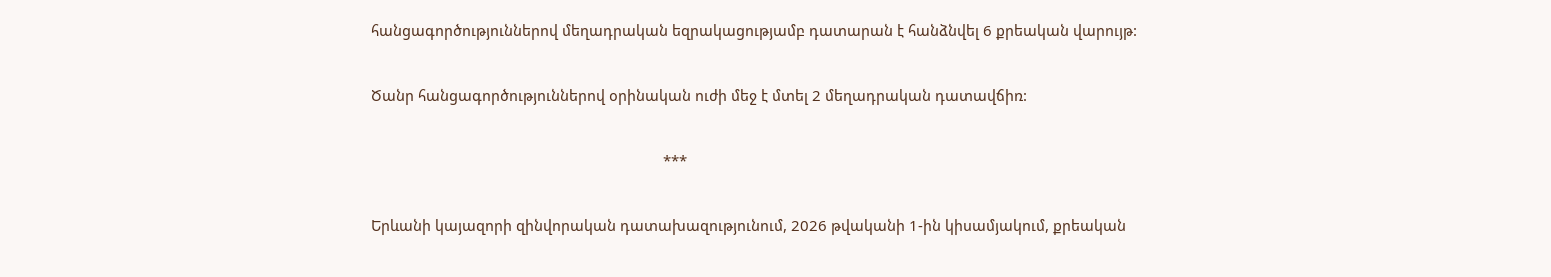հանցագործություններով մեղադրական եզրակացությամբ դատարան է հանձնվել 6 քրեական վարույթ:

Ծանր հանցագործություններով օրինական ուժի մեջ է մտել 2 մեղադրական դատավճիռ:

                                                                         ***

Երևանի կայազորի զինվորական դատախազությունում, 2026 թվականի 1-ին կիսամյակում, քրեական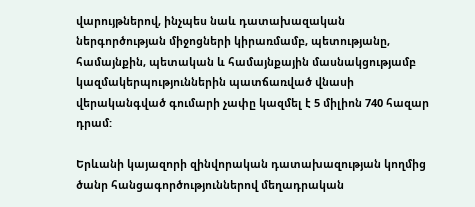վարույթներով, ինչպես նաև դատախազական ներգործության միջոցների կիրառմամբ, պետությանը, համայնքին, պետական և համայնքային մասնակցությամբ կազմակերպություններին պատճառված վնասի վերականգված գումարի չափը կազմել է 5 միլիոն 740 հազար դրամ:

Երևանի կայազորի զինվորական դատախազության կողմից ծանր հանցագործություններով մեղադրական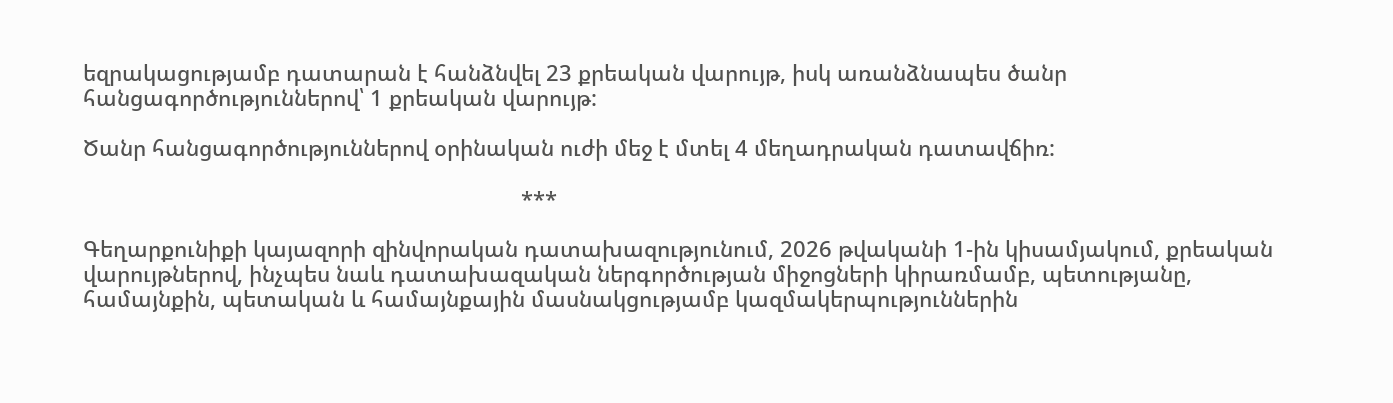եզրակացությամբ դատարան է հանձնվել 23 քրեական վարույթ, իսկ առանձնապես ծանր հանցագործություններով՝ 1 քրեական վարույթ:

Ծանր հանցագործություններով օրինական ուժի մեջ է մտել 4 մեղադրական դատավճիռ:

                                                                         ***

Գեղարքունիքի կայազորի զինվորական դատախազությունում, 2026 թվականի 1-ին կիսամյակում, քրեական վարույթներով, ինչպես նաև դատախազական ներգործության միջոցների կիրառմամբ, պետությանը, համայնքին, պետական և համայնքային մասնակցությամբ կազմակերպություններին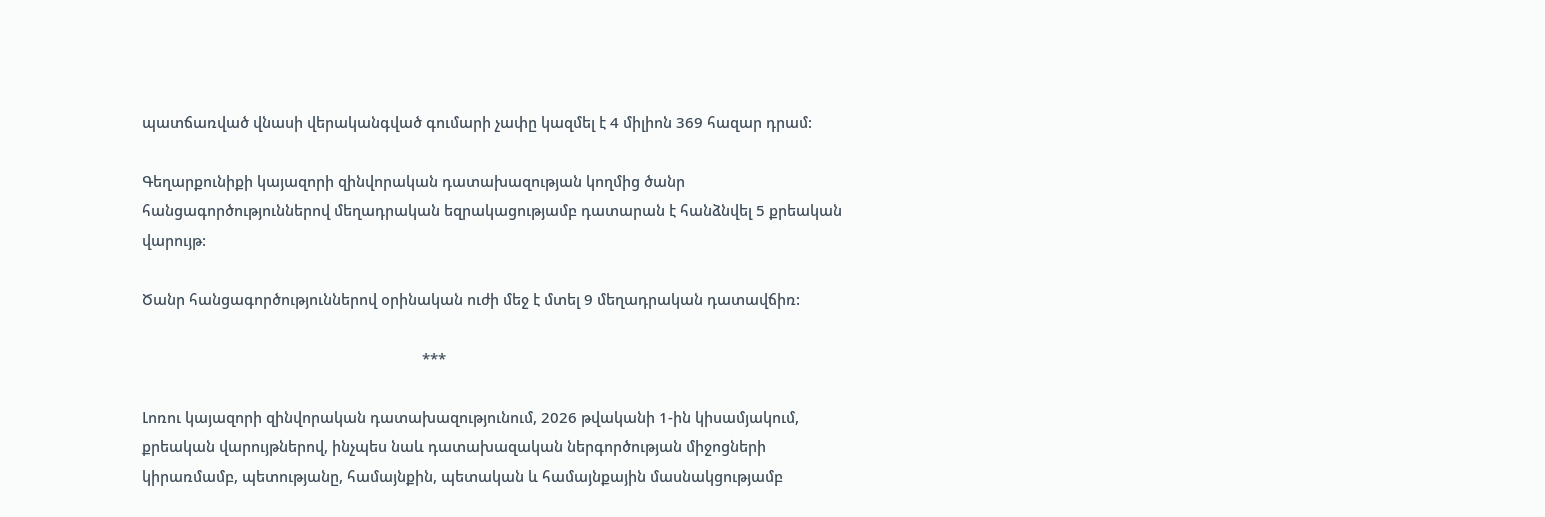պատճառված վնասի վերականգված գումարի չափը կազմել է 4 միլիոն 369 հազար դրամ:

Գեղարքունիքի կայազորի զինվորական դատախազության կողմից ծանր հանցագործություններով մեղադրական եզրակացությամբ դատարան է հանձնվել 5 քրեական վարույթ:

Ծանր հանցագործություններով օրինական ուժի մեջ է մտել 9 մեղադրական դատավճիռ:

                                                                      ***

Լոռու կայազորի զինվորական դատախազությունում, 2026 թվականի 1-ին կիսամյակում, քրեական վարույթներով, ինչպես նաև դատախազական ներգործության միջոցների կիրառմամբ, պետությանը, համայնքին, պետական և համայնքային մասնակցությամբ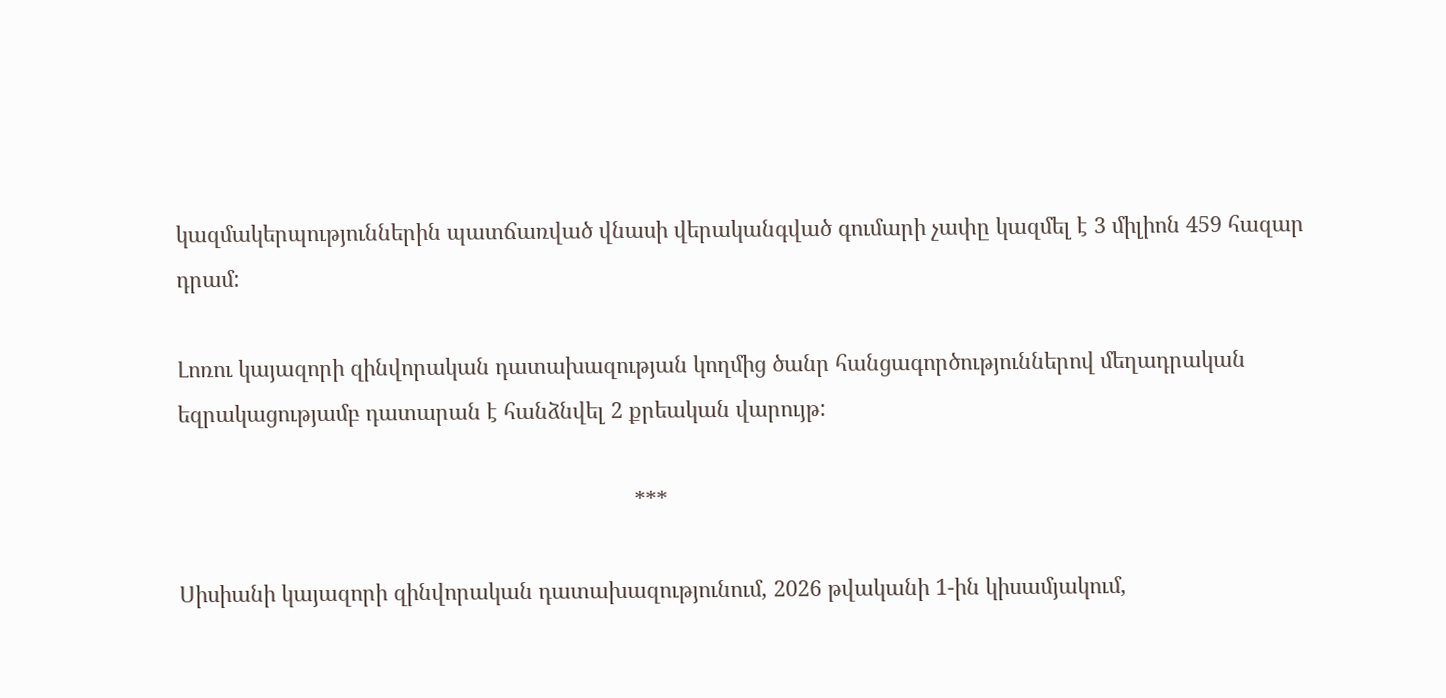կազմակերպություններին պատճառված վնասի վերականգված գումարի չափը կազմել է 3 միլիոն 459 հազար դրամ:

Լոռու կայազորի զինվորական դատախազության կողմից ծանր հանցագործություններով մեղադրական եզրակացությամբ դատարան է հանձնվել 2 քրեական վարույթ:

                                                                            ***

Սիսիանի կայազորի զինվորական դատախազությունում, 2026 թվականի 1-ին կիսամյակում,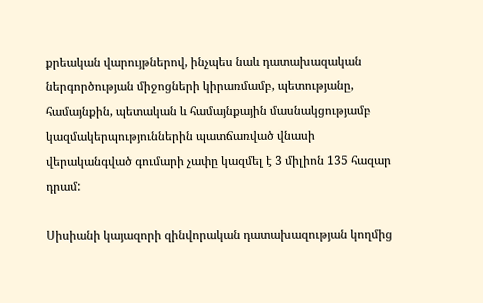քրեական վարույթներով, ինչպես նաև դատախազական ներգործության միջոցների կիրառմամբ, պետությանը, համայնքին, պետական և համայնքային մասնակցությամբ կազմակերպություններին պատճառված վնասի վերականգված գումարի չափը կազմել է 3 միլիոն 135 հազար դրամ:

Սիսիանի կայազորի զինվորական դատախազության կողմից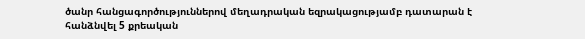ծանր հանցագործություններով մեղադրական եզրակացությամբ դատարան է հանձնվել 5 քրեական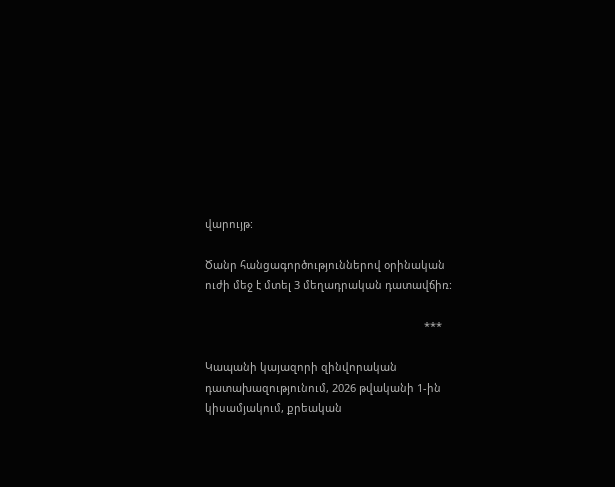վարույթ:

Ծանր հանցագործություններով օրինական ուժի մեջ է մտել 3 մեղադրական դատավճիռ:

                                                                         ***

Կապանի կայազորի զինվորական դատախազությունում, 2026 թվականի 1-ին կիսամյակում, քրեական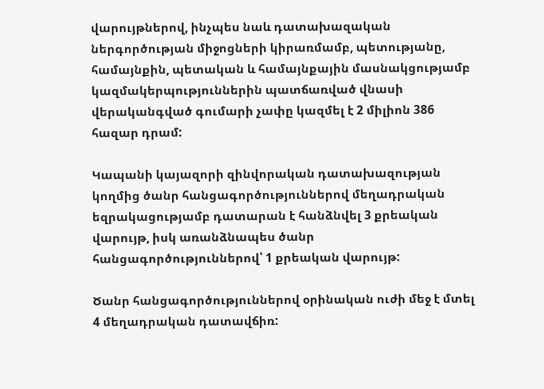վարույթներով, ինչպես նաև դատախազական ներգործության միջոցների կիրառմամբ, պետությանը, համայնքին, պետական և համայնքային մասնակցությամբ կազմակերպություններին պատճառված վնասի վերականգված գումարի չափը կազմել է 2 միլիոն 386 հազար դրամ:

Կապանի կայազորի զինվորական դատախազության կողմից ծանր հանցագործություններով մեղադրական եզրակացությամբ դատարան է հանձնվել 3 քրեական վարույթ, իսկ առանձնապես ծանր հանցագործություններով՝ 1 քրեական վարույթ:

Ծանր հանցագործություններով օրինական ուժի մեջ է մտել 4 մեղադրական դատավճիռ: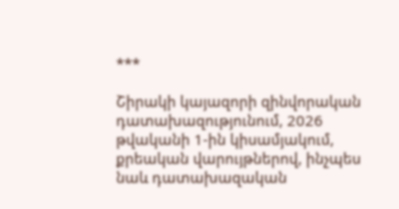***

Շիրակի կայազորի զինվորական դատախազությունում, 2026 թվականի 1-ին կիսամյակում, քրեական վարույթներով, ինչպես նաև դատախազական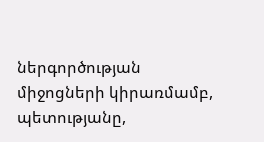ներգործության միջոցների կիրառմամբ, պետությանը,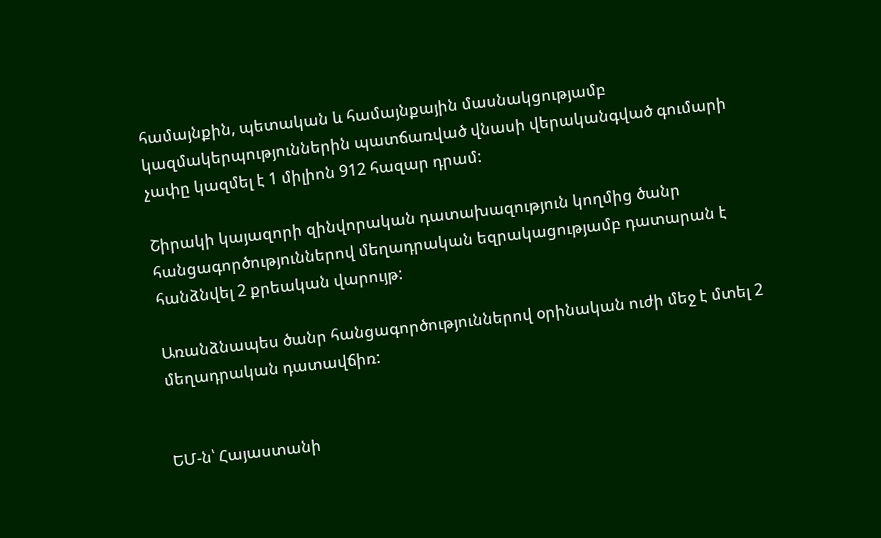համայնքին, պետական և համայնքային մասնակցությամբ կազմակերպություններին պատճառված վնասի վերականգված գումարի չափը կազմել է 1 միլիոն 912 հազար դրամ:

Շիրակի կայազորի զինվորական դատախազություն կողմից ծանր հանցագործություններով մեղադրական եզրակացությամբ դատարան է հանձնվել 2 քրեական վարույթ:

Առանձնապես ծանր հանցագործություններով օրինական ուժի մեջ է մտել 2 մեղադրական դատավճիռ:


ԵՄ-ն՝ Հայաստանի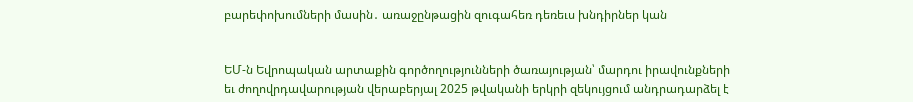բարեփոխումների մասին․ առաջընթացին զուգահեռ դեռեւս խնդիրներ կան


ԵՄ-ն Եվրոպական արտաքին գործողությունների ծառայության՝ մարդու իրավունքների եւ ժողովրդավարության վերաբերյալ 2025 թվականի երկրի զեկույցում անդրադարձել է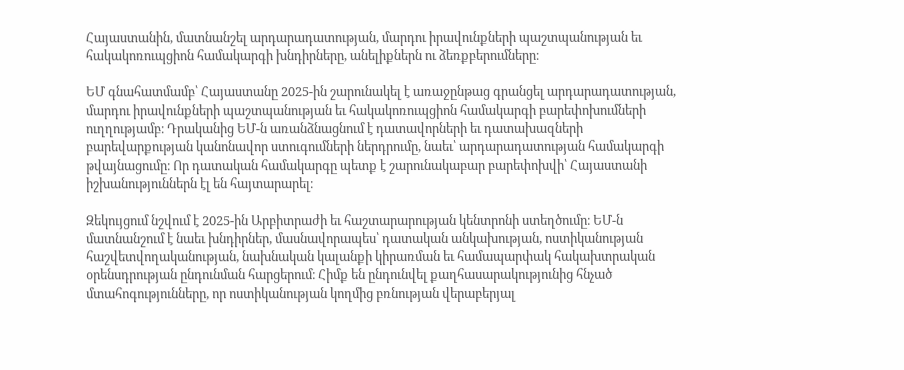Հայաստանին, մատնանշել արդարադատության, մարդու իրավունքների պաշտպանության եւ հակակոռուպցիոն համակարգի խնդիրները, անելիքներն ու ձեռքբերումները։

ԵՄ գնահատմամբ՝ Հայաստանը 2025-ին շարունակել է առաջընթաց գրանցել արդարադատության, մարդու իրավունքների պաշտպանության եւ հակակոռուպցիոն համակարգի բարեփոխումների ուղղությամբ։ Դրականից ԵՄ-ն առանձնացնում է դատավորների եւ դատախազների բարեվարքության կանոնավոր ստուգումների ներդրումը, նաեւ՝ արդարադատության համակարգի թվայնացումը։ Որ դատական համակարգը պետք է շարունակաբար բարեփոխվի՝ Հայաստանի իշխանություններն էլ են հայտարարել։

Զեկույցում նշվում է 2025-ին Արբիտրաժի եւ հաշտարարության կենտրոնի ստեղծումը։ ԵՄ-ն մատնանշում է նաեւ խնդիրներ, մասնավորապես՝ դատական անկախության, ոստիկանության հաշվետվողականության, նախնական կալանքի կիրառման եւ համապարփակ հակախտրական օրենսդրության ընդունման հարցերում։ Հիմք են ընդունվել քաղհասարակությունից հնչած մտահոգությունները, որ ոստիկանության կողմից բռնության վերաբերյալ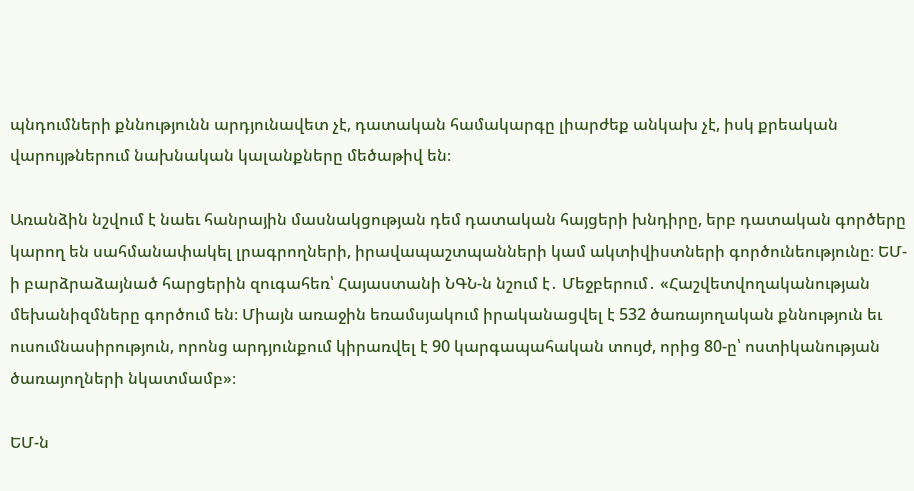պնդումների քննությունն արդյունավետ չէ, դատական համակարգը լիարժեք անկախ չէ, իսկ քրեական վարույթներում նախնական կալանքները մեծաթիվ են։

Առանձին նշվում է նաեւ հանրային մասնակցության դեմ դատական հայցերի խնդիրը, երբ դատական գործերը կարող են սահմանափակել լրագրողների, իրավապաշտպանների կամ ակտիվիստների գործունեությունը։ ԵՄ-ի բարձրաձայնած հարցերին զուգահեռ՝ Հայաստանի ՆԳՆ-ն նշում է․ Մեջբերում․ «Հաշվետվողականության մեխանիզմները գործում են։ Միայն առաջին եռամսյակում իրականացվել է 532 ծառայողական քննություն եւ ուսումնասիրություն, որոնց արդյունքում կիրառվել է 90 կարգապահական տույժ, որից 80-ը՝ ոստիկանության ծառայողների նկատմամբ»։

ԵՄ-ն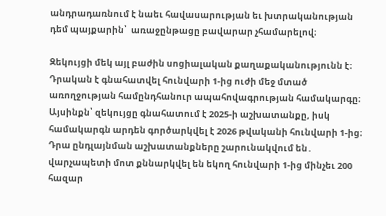անդրադառնում է նաեւ հավասարության եւ խտրականության դեմ պայքարին՝  առաջընթացը բավարար չհամարելով։

Զեկույցի մեկ այլ բաժին սոցիալական քաղաքականությունն է։ Դրական է գնահատվել հունվարի 1-ից ուժի մեջ մտած առողջության համընդհանուր ապահովագրության համակարգը։ Այսինքն՝ զեկույցը գնահատում է 2025-ի աշխատանքը, իսկ համակարգն արդեն գործարկվել է 2026 թվականի հունվարի 1-ից։ Դրա ընդլայնման աշխատանքները շարունակվում են․ վարչապետի մոտ քննարկվել են եկող հունվարի 1-ից մինչեւ 200 հազար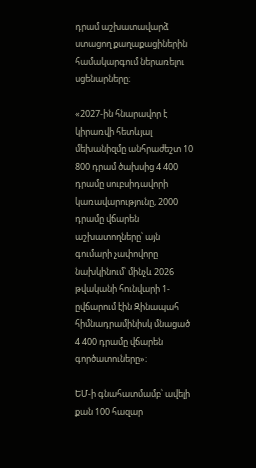դրամ աշխատավարձ ստացող քաղաքացիներին համակարգում ներառելու սցենարները։

«2027-ին հնարավոր է կիրառվի հետևյալ մեխանիզմը անհրաժեշտ 10 800 դրամ ծախսից 4 400 դրամը սուբսիդավորի կառավարությունը, 2000 դրամը վճարեն աշխատողները՝ այն գումարի չափովորը նախկինում՝ մինչև 2026 թվականի հունվարի 1-ըվճարում էին Զինապահ հիմնադրամինիսկ մնացած 4 400 դրամը վճարեն գործատուները»։

ԵՄ-ի գնահատմամբ՝ ավելի քան 100 հազար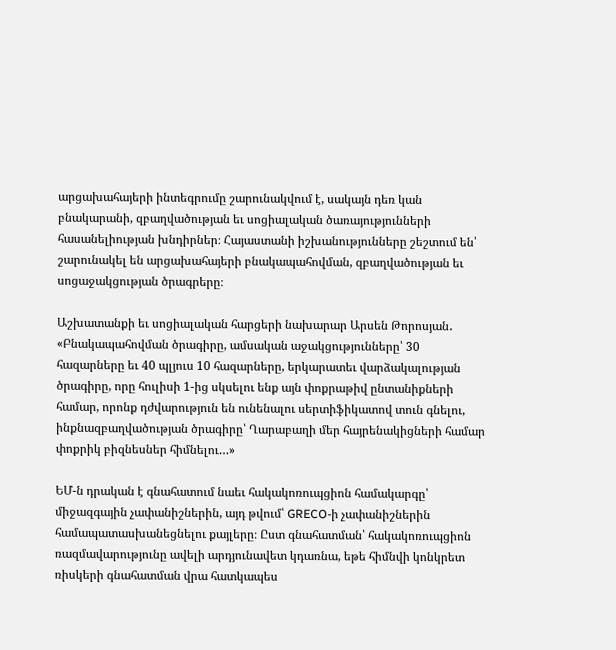արցախահայերի ինտեգրումը շարունակվում է, սակայն դեռ կան բնակարանի, զբաղվածության եւ սոցիալական ծառայությունների հասանելիության խնդիրներ։ Հայաստանի իշխանությունները շեշտում են՝ շարունակել են արցախահայերի բնակապահովման, զբաղվածության եւ սոցաջակցության ծրագրերը։

Աշխատանքի եւ սոցիալական հարցերի նախարար Արսեն Թորոսյան․ «Բնակապահովման ծրագիրը, ամսական աջակցությունները՝ 30 հազարները եւ 40 պլյուս 10 հազարները, երկարատեւ վարձակալության ծրագիրը, որը հուլիսի 1-ից սկսելու ենք այն փոքրաթիվ ընտանիքների համար, որոնք դժվարություն են ունենալու սերտիֆիկատով տուն գնելու, ինքնազբաղվածության ծրագիրը՝ Ղարաբաղի մեր հայրենակիցների համար փոքրիկ բիզնեսներ հիմնելու…»

ԵՄ-ն դրական է գնահատում նաեւ հակակոռուպցիոն համակարգը՝ միջազգային չափանիշներին, այդ թվում՝ GRECO-ի չափանիշներին համապատասխանեցնելու քայլերը։ Ըստ գնահատման՝ հակակոռուպցիոն ռազմավարությունը ավելի արդյունավետ կդառնա, եթե հիմնվի կոնկրետ ռիսկերի գնահատման վրա հատկապես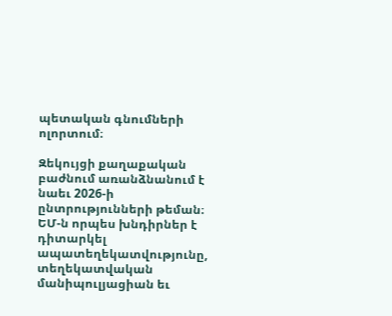պետական գնումների ոլորտում։

Զեկույցի քաղաքական բաժնում առանձնանում է նաեւ 2026-ի ընտրությունների թեման։ ԵՄ-ն որպես խնդիրներ է դիտարկել ապատեղեկատվությունը, տեղեկատվական մանիպուլյացիան եւ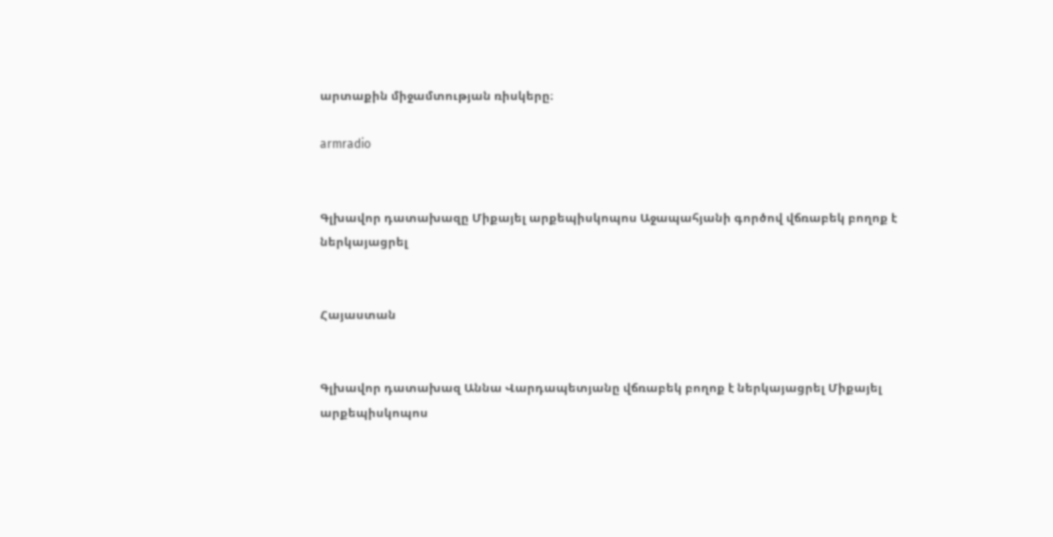արտաքին միջամտության ռիսկերը։

armradio


Գլխավոր դատախազը Միքայել արքեպիսկոպոս Աջապահյանի գործով վճռաբեկ բողոք է ներկայացրել


Հայաստան


Գլխավոր դատախազ Աննա Վարդապետյանը վճռաբեկ բողոք է ներկայացրել Միքայել արքեպիսկոպոս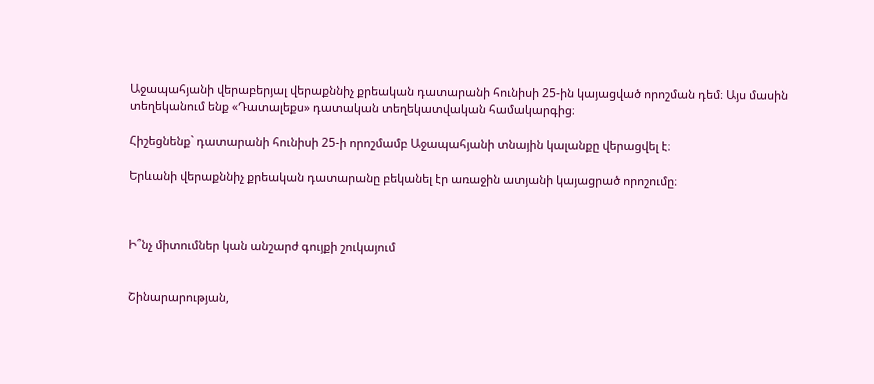Աջապահյանի վերաբերյալ վերաքննիչ քրեական դատարանի հունիսի 25-ին կայացված որոշման դեմ։ Այս մասին տեղեկանում ենք «Դատալեքս» դատական տեղեկատվական համակարգից։

Հիշեցնենք` դատարանի հունիսի 25-ի որոշմամբ Աջապահյանի տնային կալանքը վերացվել է։

Երևանի վերաքննիչ քրեական դատարանը բեկանել էր առաջին ատյանի կայացրած որոշումը։



Ի՞նչ միտումներ կան անշարժ գույքի շուկայում


Շինարարության,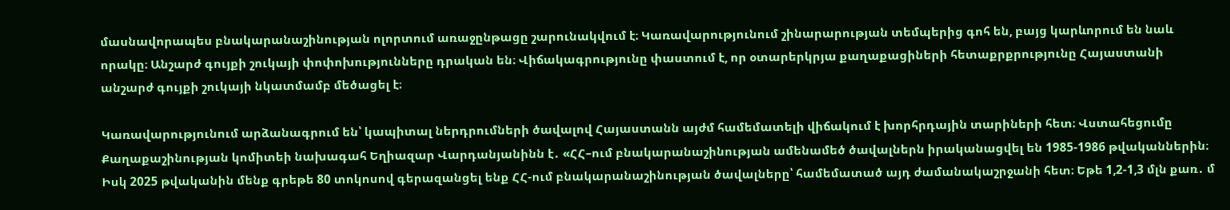մասնավորապես բնակարանաշինության ոլորտում առաջընթացը շարունակվում է։ Կառավարությունում շինարարության տեմպերից գոհ են, բայց կարևորում են նաև որակը։ Անշարժ գույքի շուկայի փոփոխությունները դրական են։ Վիճակագրությունը փաստում է, որ օտարերկրյա քաղաքացիների հետաքրքրությունը Հայաստանի անշարժ գույքի շուկայի նկատմամբ մեծացել է։

Կառավարությունում արձանագրում են՝ կապիտալ ներդրումների ծավալով Հայաստանն այժմ համեմատելի վիճակում է խորհրդային տարիների հետ։ Վստահեցումը Քաղաքաշինության կոմիտեի նախագահ Եղիազար Վարդանյանինն է․ «ՀՀ–ում բնակարանաշինության ամենամեծ ծավալներն իրականացվել են 1985-1986 թվականներին։ Իսկ 2025 թվականին մենք գրեթե 80 տոկոսով գերազանցել ենք ՀՀ-ում բնակարանաշինության ծավալները՝ համեմատած այդ ժամանակաշրջանի հետ։ Եթե 1,2-1,3 մլն քառ․ մ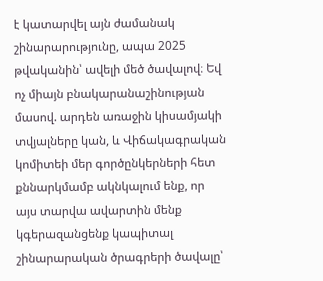է կատարվել այն ժամանակ շինարարությունը, ապա 2025 թվականին՝ ավելի մեծ ծավալով։ Եվ ոչ միայն բնակարանաշինության մասով. արդեն առաջին կիսամյակի տվյալները կան, և Վիճակագրական կոմիտեի մեր գործընկերների հետ քննարկմամբ ակնկալում ենք, որ այս տարվա ավարտին մենք կգերազանցենք կապիտալ շինարարական ծրագրերի ծավալը՝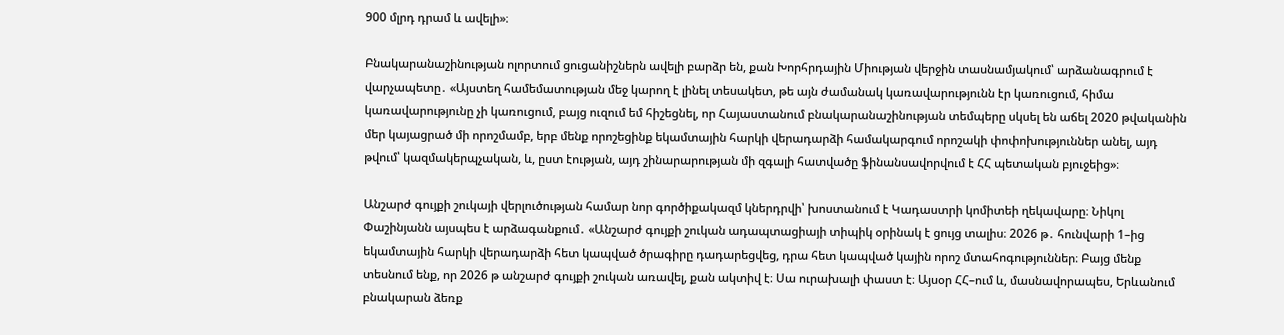900 մլրդ դրամ և ավելի»։

Բնակարանաշինության ոլորտում ցուցանիշներն ավելի բարձր են, քան Խորհրդային Միության վերջին տասնամյակում՝ արձանագրում է վարչապետը․ «Այստեղ համեմատության մեջ կարող է լինել տեսակետ, թե այն ժամանակ կառավարությունն էր կառուցում, հիմա կառավարությունը չի կառուցում, բայց ուզում եմ հիշեցնել, որ Հայաստանում բնակարանաշինության տեմպերը սկսել են աճել 2020 թվականին մեր կայացրած մի որոշմամբ, երբ մենք որոշեցինք եկամտային հարկի վերադարձի համակարգում որոշակի փոփոխություններ անել, այդ թվում՝ կազմակերպչական, և, ըստ էության, այդ շինարարության մի զգալի հատվածը ֆինանսավորվում է ՀՀ պետական բյուջեից»։

Անշարժ գույքի շուկայի վերլուծության համար նոր գործիքակազմ կներդրվի՝ խոստանում է Կադաստրի կոմիտեի ղեկավարը։ Նիկոլ Փաշինյանն այսպես է արձագանքում․ «Անշարժ գույքի շուկան ադապտացիայի տիպիկ օրինակ է ցույց տալիս։ 2026 թ․ հունվարի 1–ից եկամտային հարկի վերադարձի հետ կապված ծրագիրը դադարեցվեց, դրա հետ կապված կային որոշ մտահոգություններ։ Բայց մենք տեսնում ենք, որ 2026 թ անշարժ գույքի շուկան առավել, քան ակտիվ է։ Սա ուրախալի փաստ է։ Այսօր ՀՀ–ում և, մասնավորապես, Երևանում բնակարան ձեռք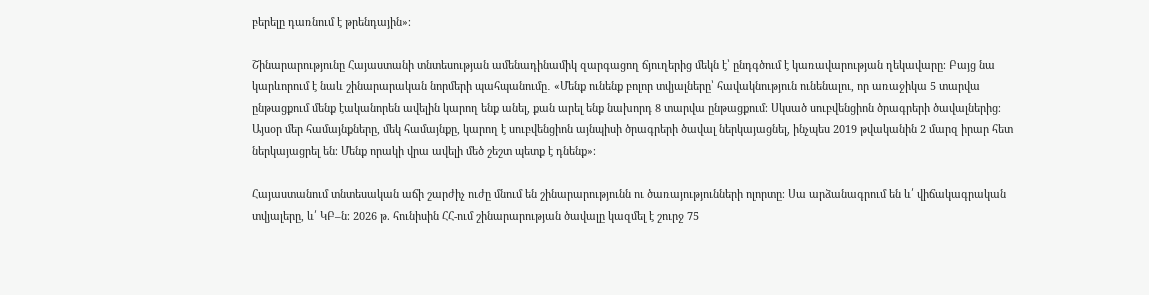բերելը դառնում է թրենդային»։

Շինարարությունը Հայաստանի տնտեսության ամենադինամիկ զարգացող ճյուղերից մեկն է՝ ընդգծում է կառավարության ղեկավարը։ Բայց նա կարևորում է նաև շինարարական նորմերի պահպանումը․ «Մենք ունենք բոլոր տվյալները՝ հավակնություն ունենալու, որ առաջիկա 5 տարվա ընթացքում մենք էականորեն ավելին կարող ենք անել, քան արել ենք նախորդ 8 տարվա ընթացքում։ Սկսած սուբվենցիոն ծրագրերի ծավալներից։ Այսօր մեր համայնքները, մեկ համայնքը, կարող է սուբվենցիոն այնպիսի ծրագրերի ծավալ ներկայացնել, ինչպես 2019 թվականին 2 մարզ իրար հետ ներկայացրել են։ Մենք որակի վրա ավելի մեծ շեշտ պետք է դնենք»։

Հայաստանում տնտեսական աճի շարժիչ ուժը մնում են շինարարությունն ու ծառայությունների ոլորտը։ Սա արձանագրում են և՛ վիճակագրական տվյալերը, և՛ ԿԲ–ն։ 2026 թ. հունիսին ՀՀ-ում շինարարության ծավալը կազմել է շուրջ 75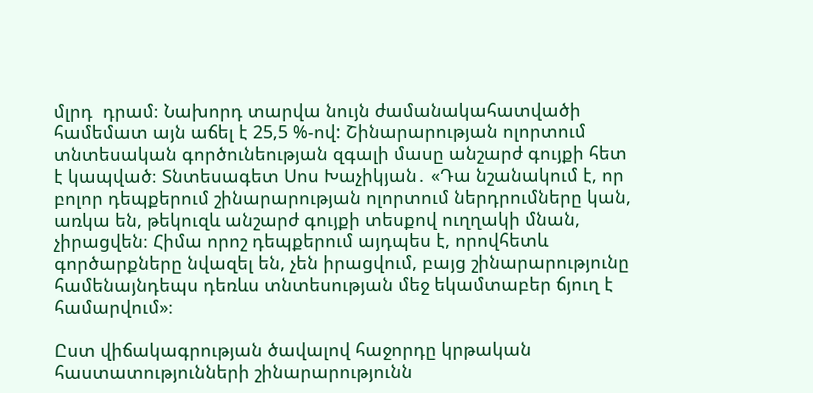մլրդ  դրամ։ Նախորդ տարվա նույն ժամանակահատվածի համեմատ այն աճել է 25,5 %-ով: Շինարարության ոլորտում տնտեսական գործունեության զգալի մասը անշարժ գույքի հետ է կապված։ Տնտեսագետ Սոս Խաչիկյան․ «Դա նշանակում է, որ բոլոր դեպքերում շինարարության ոլորտում ներդրումները կան, առկա են, թեկուզև անշարժ գույքի տեսքով ուղղակի մնան, չիրացվեն։ Հիմա որոշ դեպքերում այդպես է, որովհետև գործարքները նվազել են, չեն իրացվում, բայց շինարարությունը համենայնդեպս դեռևս տնտեսության մեջ եկամտաբեր ճյուղ է համարվում»։

Ըստ վիճակագրության ծավալով հաջորդը կրթական հաստատությունների շինարարությունն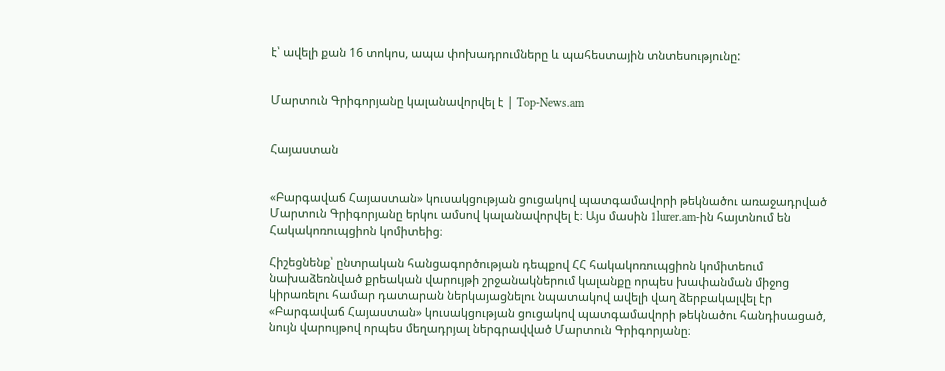է՝ ավելի քան 16 տոկոս, ապա փոխադրումները և պահեստային տնտեսությունը:


Մարտուն Գրիգորյանը կալանավորվել է | Top-News.am


Հայաստան


«Բարգավաճ Հայաստան» կուսակցության ցուցակով պատգամավորի թեկնածու առաջադրված Մարտուն Գրիգորյանը երկու ամսով կալանավորվել է։ Այս մասին 1lurer.am-ին հայտնում են Հակակոռուպցիոն կոմիտեից։

Հիշեցնենք՝ ընտրական հանցագործության դեպքով ՀՀ հակակոռուպցիոն կոմիտեում նախաձեռնված քրեական վարույթի շրջանակներում կալանքը որպես խափանման միջոց կիրառելու համար դատարան ներկայացնելու նպատակով ավելի վաղ ձերբակալվել էր «Բարգավաճ Հայաստան» կուսակցության ցուցակով պատգամավորի թեկնածու հանդիսացած, նույն վարույթով որպես մեղադրյալ ներգրավված Մարտուն Գրիգորյանը։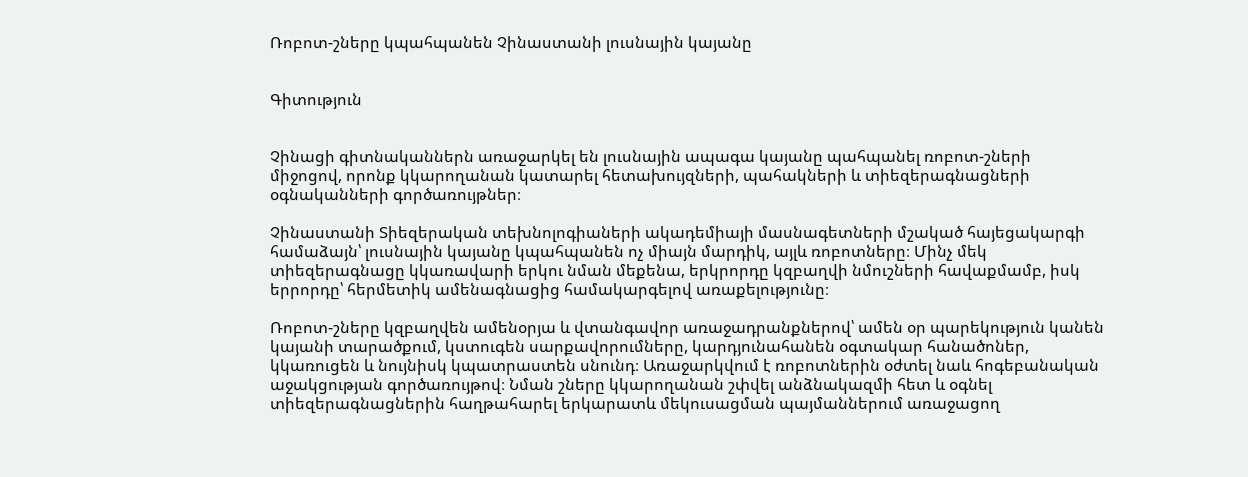Ռոբոտ-շները կպահպանեն Չինաստանի լուսնային կայանը


Գիտություն


Չինացի գիտնականներն առաջարկել են լուսնային ապագա կայանը պահպանել ռոբոտ-շների միջոցով, որոնք կկարողանան կատարել հետախույզների, պահակների և տիեզերագնացների օգնականների գործառույթներ։

Չինաստանի Տիեզերական տեխնոլոգիաների ակադեմիայի մասնագետների մշակած հայեցակարգի համաձայն՝ լուսնային կայանը կպահպանեն ոչ միայն մարդիկ, այլև ռոբոտները։ Մինչ մեկ տիեզերագնացը կկառավարի երկու նման մեքենա, երկրորդը կզբաղվի նմուշների հավաքմամբ, իսկ երրորդը՝ հերմետիկ ամենագնացից համակարգելով առաքելությունը։

Ռոբոտ-շները կզբաղվեն ամենօրյա և վտանգավոր առաջադրանքներով՝ ամեն օր պարեկություն կանեն կայանի տարածքում, կստուգեն սարքավորումները, կարդյունահանեն օգտակար հանածոներ, կկառուցեն և նույնիսկ կպատրաստեն սնունդ։ Առաջարկվում է ռոբոտներին օժտել նաև հոգեբանական աջակցության գործառույթով։ Նման շները կկարողանան շփվել անձնակազմի հետ և օգնել տիեզերագնացներին հաղթահարել երկարատև մեկուսացման պայմաններում առաջացող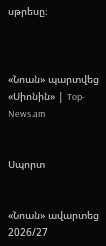սթրեսը։



«Նոան» պարտվեց «Սիոնին» | Top-News.am


Սպորտ


«Նոան» ավարտեց 2026/27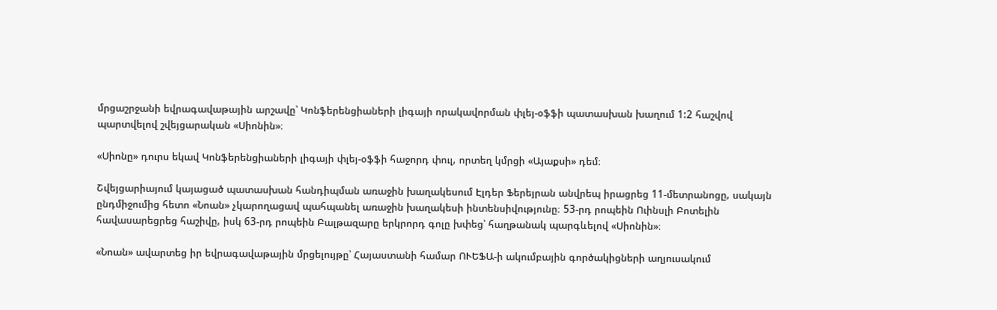մրցաշրջանի եվրագավաթային արշավը՝ Կոնֆերենցիաների լիգայի որակավորման փլեյ-օֆֆի պատասխան խաղում 1:2 հաշվով պարտվելով շվեյցարական «Սիոնին»։

«Սիոնը» դուրս եկավ Կոնֆերենցիաների լիգայի փլեյ-օֆֆի հաջորդ փուլ, որտեղ կմրցի «Այաքսի» դեմ։

Շվեյցարիայում կայացած պատասխան հանդիպման առաջին խաղակեսում Էլդեր Ֆերեյրան անվրեպ իրացրեց 11-մետրանոցը, սակայն ընդմիջումից հետո «Նոան» չկարողացավ պահպանել առաջին խաղակեսի ինտենսիվությունը։ 53-րդ րոպեին Ուինսլի Բոտելին հավասարեցրեց հաշիվը, իսկ 63-րդ րոպեին Բալթազարը երկրորդ գոլը խփեց՝ հաղթանակ պարգևելով «Սիոնին»։

«Նոան» ավարտեց իր եվրագավաթային մրցելույթը՝ Հայաստանի համար ՈՒԵՖԱ-ի ակումբային գործակիցների աղյուսակում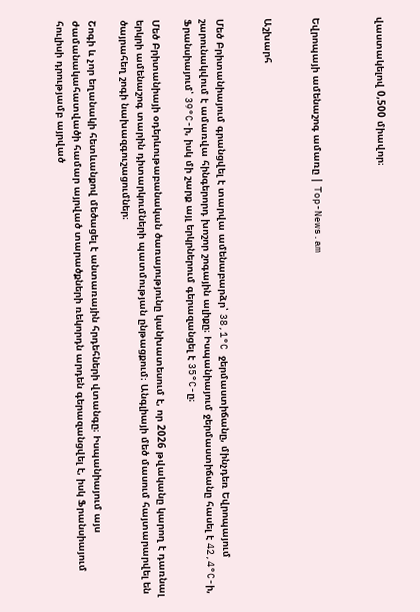վաստակելով 0,500 միավոր։



Եվրոպայի ամենաշոգ ամառը | Top-News.am


Աշխարհ


Մեծ Բրիտանիայում գրանցվել է տարվա ամենաբարձր՝ 38,1°C ջերմաստիճանը, մինչդեռ Եվրոպայում շարունակվում է ամառվա հինգերորդ խոշոր շոգային ալիքը։ Իսպանիայում ջերմաստիճանը հասել է 42,4°C-ի, Ֆրանսիայում՝ 39°C-ի, իսկ մի շարք այլ երկրներում գերազանցել է 35°C-ը։

Մեծ Բրիտանիայի օդերևութաբանական ծառայությունը կանխատեսում է, որ 2026 թվականը կարող է դառնալ երկրի ամենաշոգ տարին դիտարկումների պատմության ընթացքում։ Անգլիայի մեծ մասում հայտարարվել են ծայրահեղ շոգի նախազգուշացումներ։

Շոգի և չոր եղանակի հետևանքով մեծացել է անտառային հրդեհների վտանգը։ Իսպանիայում այս ժամանակահատվածի համար այրված տարածքների ռեկորդն արդեն գերազանցվել է, իսկ Ֆրանսիայում հուլիսի դրությամբ այրված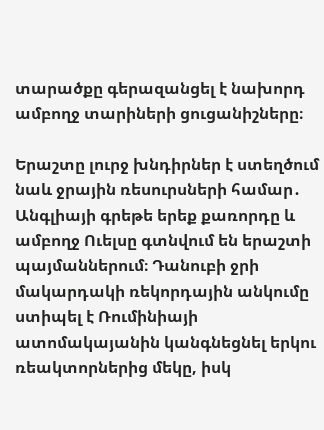տարածքը գերազանցել է նախորդ ամբողջ տարիների ցուցանիշները։

Երաշտը լուրջ խնդիրներ է ստեղծում նաև ջրային ռեսուրսների համար․ Անգլիայի գրեթե երեք քառորդը և ամբողջ Ուելսը գտնվում են երաշտի պայմաններում։ Դանուբի ջրի մակարդակի ռեկորդային անկումը ստիպել է Ռումինիայի ատոմակայանին կանգնեցնել երկու ռեակտորներից մեկը, իսկ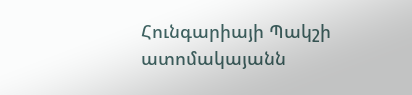Հունգարիայի Պակշի ատոմակայանն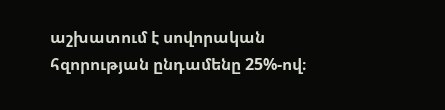աշխատում է սովորական հզորության ընդամենը 25%-ով։